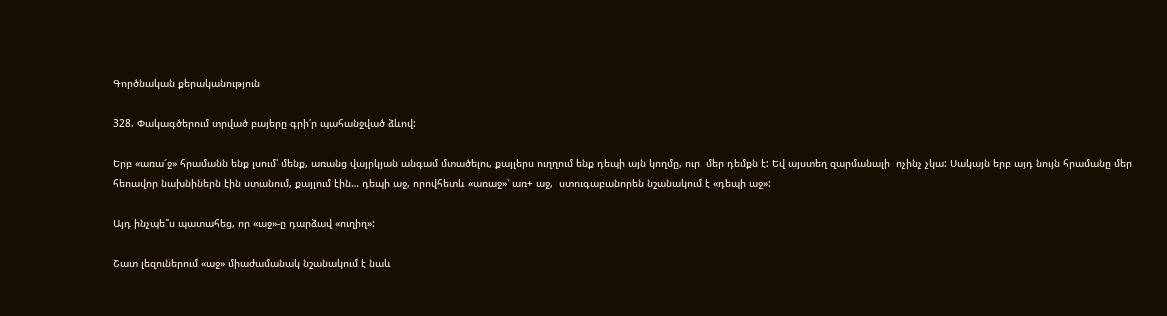Գործնական քերականություն

328. Փակագծերում տրված բայերը գրի՛ր պահանջված ձևով:

Երբ «առա՜ջ» հրամանն ենք լսում՝ մենք, առանց վայրկյան անգամ մտածելու, քայլերս ուղղում ենք դեպի այն կողմը, ուր  մեր դեմքն է: Եվ այստեղ զարմանալի  ոչինչ չկա: Սակայն երբ այդ նույն հրամանը մեր հեոավոր նախնիներն էին ստանում, քայլում էին… դեպի աջ, որովհետև «առաջ»՝ առ+ աջ,  ստուգաբանորեն նշանակում է «դեպի աջ»:

Այդ ինչպե՞ս պատահեց, որ «աջ»-ը դարձավ «ուղիղ»:

Շատ լեզուներում «աջ» միաժամանակ նշանակում է նաև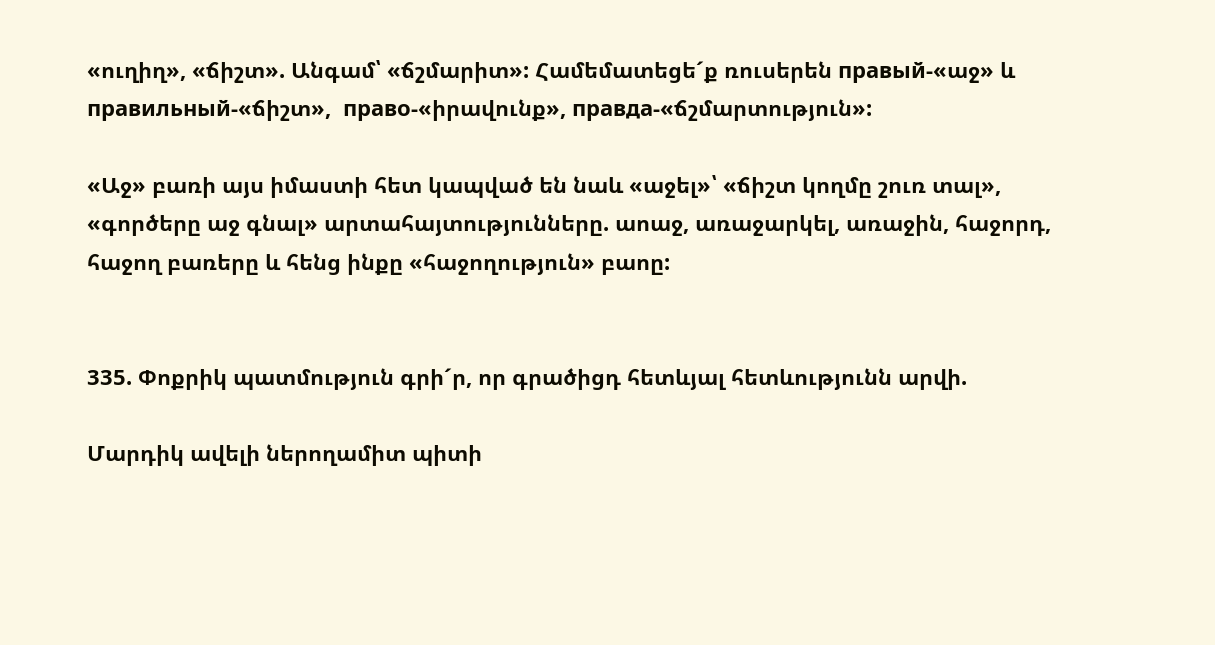«ուղիղ», «ճիշտ». Անգամ՝ «ճշմարիտ»: Համեմատեցե´ք ռուսերեն правый-«աջ» և правильный-«ճիշտ»,  право-«իրավունք», правда-«ճշմարտություն»:

«Աջ» բառի այս իմաստի հետ կապված են նաև «աջել»՝ «ճիշտ կողմը շուռ տալ», «գործերը աջ գնալ» արտահայտությունները. աոաջ, առաջարկել, առաջին, հաջորդ, հաջող բառերը և հենց ինքը «հաջողություն» բաոը:


335. Փոքրիկ պատմություն գրի´ր, որ գրածիցդ հետևյալ հետևությունն արվի.

Մարդիկ ավելի ներողամիտ պիտի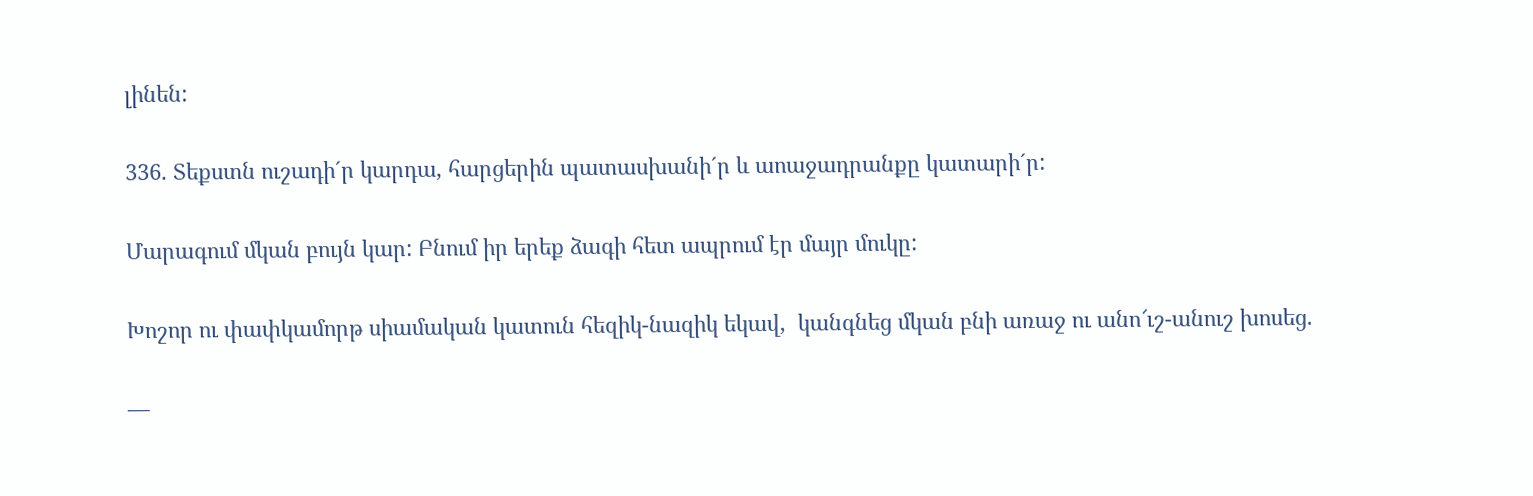լինեն:

336. Տեքստն ուշադի´ր կարդա, հարցերին պատասխանի´ր և աոաջադրանքը կատարի´ր:

Մարագում մկան բույն կար: Բնում իր երեք ձագի հետ ապրում էր մայր մուկը:

Խոշոր ու փափկամորթ սիամական կատուն հեզիկ-նազիկ եկավ,  կանգնեց մկան բնի առաջ ու անո՜ւշ-անուշ խոսեց.

—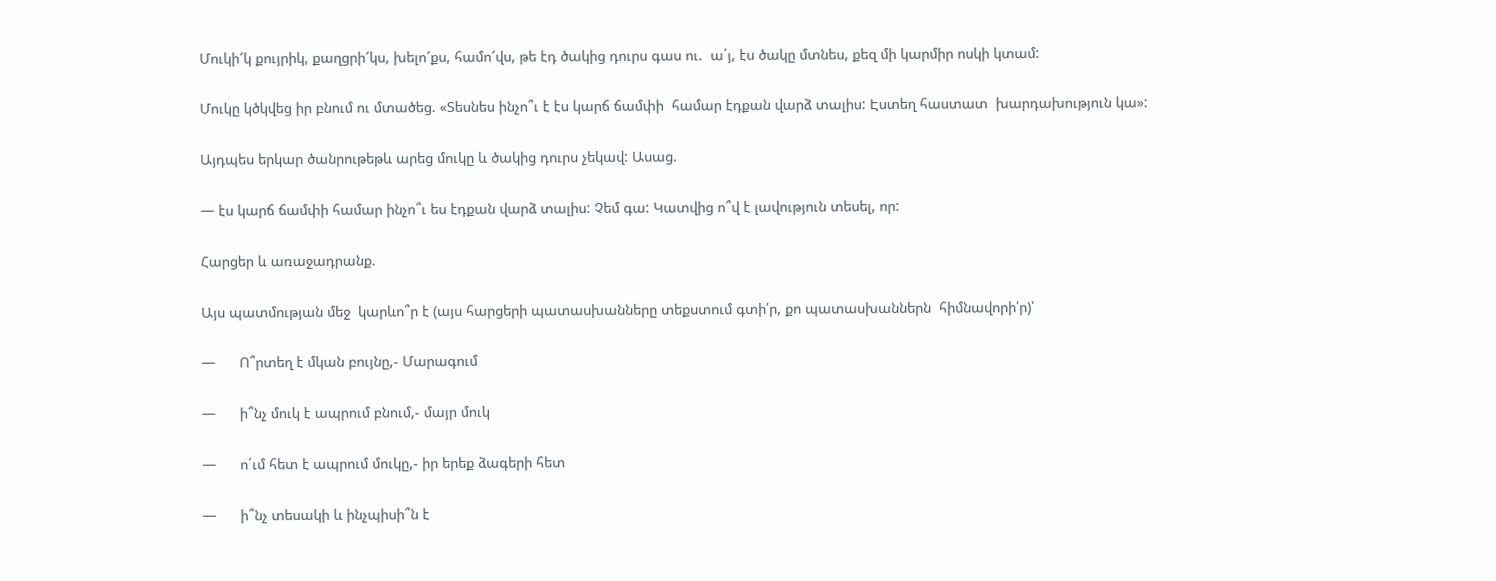Մուկի՜կ քույրիկ, քաղցրի՜կս, խելո՜քս, համո՜վս, թե էդ ծակից դուրս գաս ու.  ա´յ, էս ծակը մտնես, քեզ մի կարմիր ոսկի կտամ:

Մուկը կծկվեց իր բնում ու մտածեց. «Տեսնես ինչո՞ւ է էս կարճ ճամփի  համար էդքան վարձ տալիս: Էստեղ հաստատ  խարդախություն կա»:

Այդպես երկար ծանրութեթև արեց մուկը և ծակից դուրս չեկավ: Ասաց.

— էս կարճ ճամփի համար ինչո՞ւ ես էդքան վարձ տալիս: Չեմ գա: Կատվից ո՞վ է լավություն տեսել, որ:

Հարցեր և առաջադրանք.

Այս պատմության մեջ  կարևո՞ր է (այս հարցերի պատասխանները տեքստում գտի՛ր, քո պատասխաններն  հիմնավորի՛ր)՝

—      Ո՞րտեղ է մկան բույնը,- Մարագում

—      ի՞նչ մուկ է ապրում բնում,- մայր մուկ

—      ո´ւմ հետ է ապրում մուկը,- իր երեք ձագերի հետ

—      ի՞նչ տեսակի և ինչպիսի՞ն է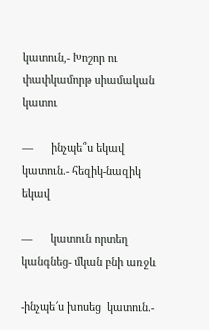կատուն,- Խոշոր ու փափկամորթ սիամական կատու

—      ինչպե՞ս եկավ կատուն.- հեզիկ-նազիկ եկավ

—      կատուն որտեղ կանգնեց- մկան բնի առջև

-ինչպե՜ս խոսեց  կատուն.-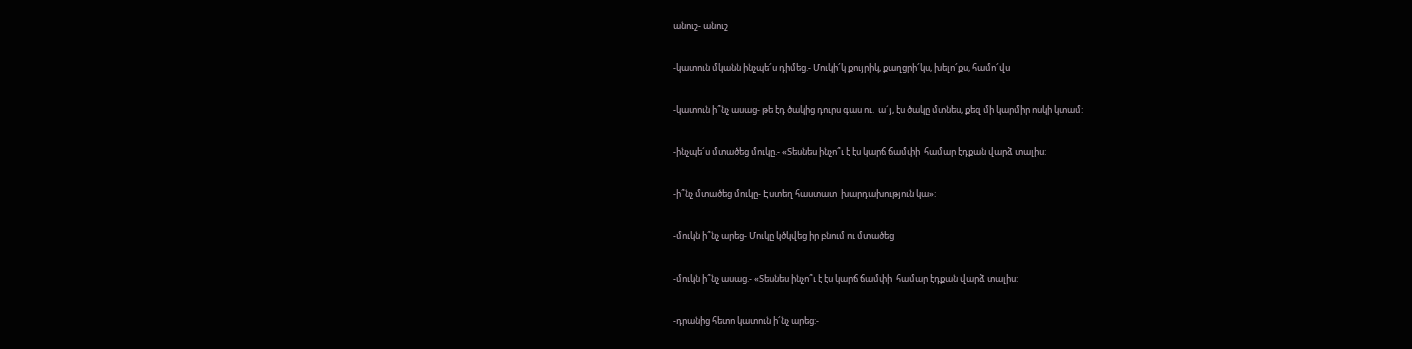անուշ- անուշ

-կատուն մկանն ինչպե՜ս դիմեց.- Մուկի՜կ քույրիկ, քաղցրի՜կս, խելո՜քս, համո՜վս

-կատուն ի՞նչ ասաց- թե էդ ծակից դուրս գաս ու.  ա´յ, էս ծակը մտնես, քեզ մի կարմիր ոսկի կտամ:

-ինչպե´ս մտածեց մուկը.- «Տեսնես ինչո՞ւ է էս կարճ ճամփի  համար էդքան վարձ տալիս:

-ի՞նչ մտածեց մուկը- Էստեղ հաստատ  խարդախություն կա»:

-մուկն ի՞նչ արեց- Մուկը կծկվեց իր բնում ու մտածեց

-մուկն ի՞նչ ասաց.- «Տեսնես ինչո՞ւ է էս կարճ ճամփի  համար էդքան վարձ տալիս:

-դրանից հետո կատուն ի՜նչ արեց:-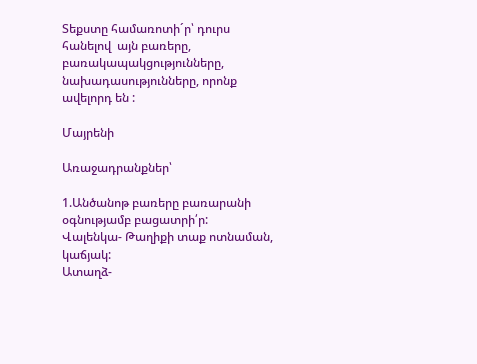Տեքստը համառոտի´ր՝ դուրս հանելով  այն բառերը, բառակապակցությունները, նախադասությունները, որոնք ավելորդ են :

Մայրենի

Առաջադրանքներ՝

1.Անծանոթ բառերը բառարանի օգնությամբ բացատրի՛ր:
Վալենկա- Թաղիքի տաք ոտնաման, կաճյակ:
Ատաղձ-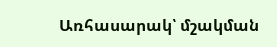Առհասարակ՝ մշակման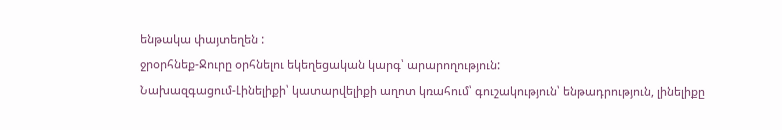ենթակա փայտեղեն :
ջրօրհնեք-Ջուրը օրհնելու եկեղեցական կարգ՝ արարողություն:
Նախազգացում-Լինելիքի՝ կատարվելիքի աղոտ կռահում՝ գուշակություն՝ ենթադրություն, լինելիքը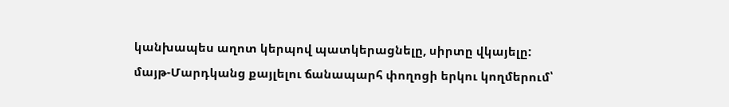կանխապես աղոտ կերպով պատկերացնելը, սիրտը վկայելը:
մայթ-Մարդկանց քայլելու ճանապարհ փողոցի երկու կողմերում՝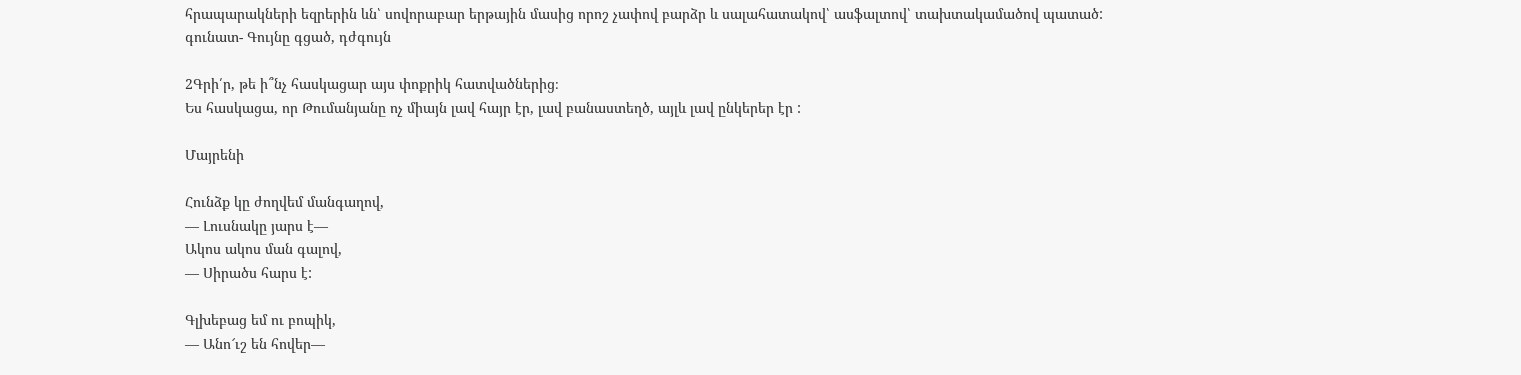հրապարակների եզրերին ևն՝ սովորաբար երթային մասից որոշ չափով բարձր և սալահատակով՝ ասֆալտով՝ տախտակամածով պատած:
գունատ- Գույնը գցած, դժգույն

2Գրի՛ր, թե ի՞նչ հասկացար այս փոքրիկ հատվածներից։
Ես հասկացա, որ Թումանյանը ոչ միայն լավ հայր էր, լավ բանաստեղծ, այլև լավ ընկերեր էր :

Մայրենի

Հունձք կը ժողվեմ մանգաղով,
― Լուսնակը յարս է―
Ակոս ակոս ման գալով,
― Սիրածս հարս է:

Գլխեբաց եմ ու բոպիկ,
― Անո՜ւշ են հովեր―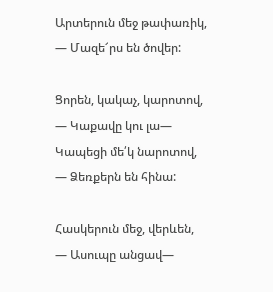Արտերուն մեջ թափառիկ,
― Մազե՜րս են ծովեր:

Ցորեն, կակաչ, կարոտով,
― Կաքավը կու լա―
Կապեցի մե՛կ նարոտով,
― Ձեռքերն են հինա:

Հասկերուն մեջ, վերևեն,
― Ասուպը անցավ―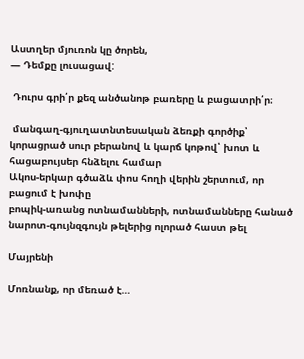Աստղեր մյուռոն կը ծորեն,
― Դեմքը լուսացավ:

 Դուրս գրի՛ր քեզ անծանոթ բառերը և բացատրի՛ր։

 մանգաղ-գյուղատնտեսական ձեռքի գործիք՝ կորացրած սուր բերանով և կարճ կոթով՝ խոտ և հացաբույսեր հնձելու համար
Ակոս-երկար գծաձև փոս հողի վերին շերտում, որ բացում է խոփը
բոպիկ-առանց ոտնամանների, ոտնամանները հանած
նարոտ-գույնզգույն թելերից ոլորած հաստ թել

Մայրենի

Մոռնանք, որ մեռած է…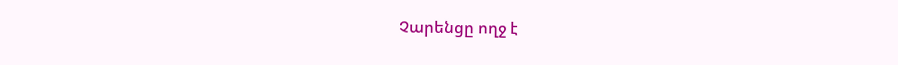Չարենցը ողջ է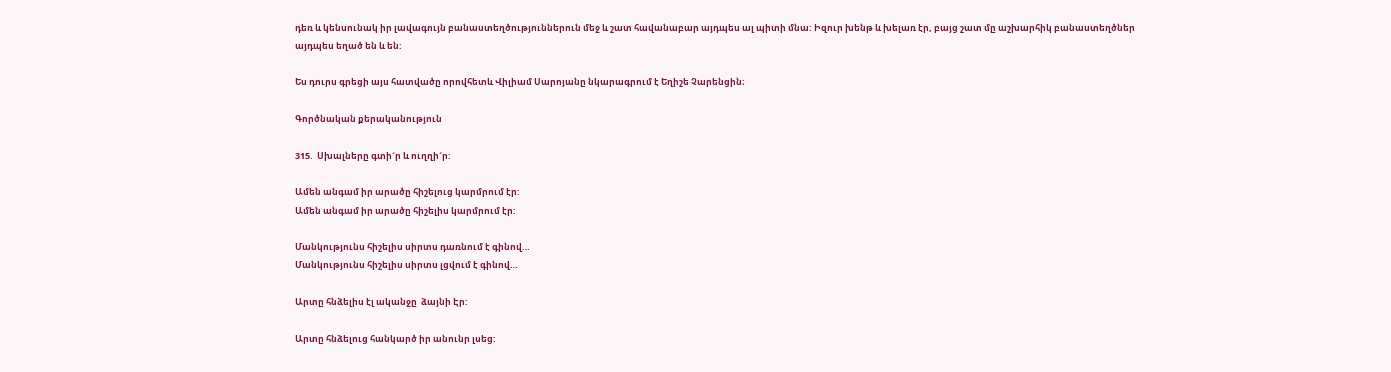դեռ և կենսունակ իր լավագույն բանաստեղծություններուն մեջ և շատ հավանաբար այդպես ալ պիտի մնա: Իզուր խենթ և խելառ էր, բայց շատ մը աշխարհիկ բանաստեղծներ այդպես եղած են և են:

Ես դուրս գրեցի այս հատվածը որովհետև Վիլիամ Սարոյանը նկարագրում է Եղիշե Չարենցին։

Գործնական քերականություն

315.  Սխալները գտի´ր և ուղղի´ր:

Ամեն անգամ իր արածը հիշելուց կարմրում էր:
Ամեն անգամ իր արածը հիշելիս կարմրում էր:

Մանկությունս հիշելիս սիրտս դառնում է գինով…
Մանկությունս հիշելիս սիրտս լցվում է գինով…

Արտը հնձելիս էլ ականջը  ձայնի Էր:

Արտը հնձելուց հանկարծ իր անունր լսեց: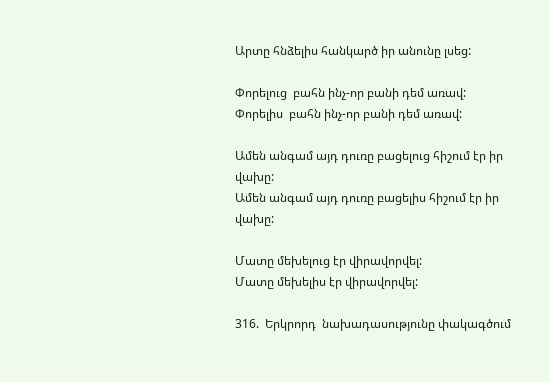Արտը հնձելիս հանկարծ իր անունը լսեց:

Փորելուց  բահն ինչ-որ բանի դեմ առավ:
Փորելիս  բահն ինչ-որ բանի դեմ առավ:

Ամեն անգամ այդ դուռը բացելուց հիշում էր իր վախը:
Ամեն անգամ այդ դուռը բացելիս հիշում էր իր վախը:

Մատը մեխելուց էր վիրավորվել:
Մատը մեխելիս էր վիրավորվել:

316.  Երկրորդ  նախադասությունը փակագծում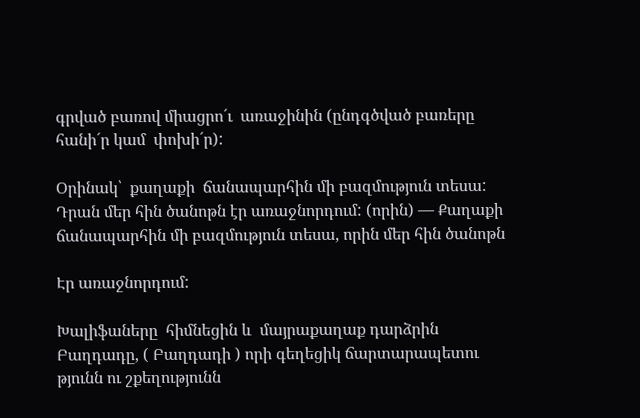գրված բառով միացրո´ւ  առաջինին (ընդգծված բառերը հանի´ր կամ  փոխի´ր):

Օրինակ՝  քաղաքի  ճանապարհին մի բազմություն տեսա: Դրան մեր հին ծանոթն էր առաջնորդում: (որին) — Քաղաքի ճանապարհին մի բազմություն տեսա, որին մեր հին ծանոթն

Էր առաջնորդում:

Խալիֆաները  հիմնեցին և  մայրաքաղաք դարձրին Բաղդադը, ( Բաղդադի ) որի գեղեցիկ ճարտարապետու թյունն ու շքեղությունն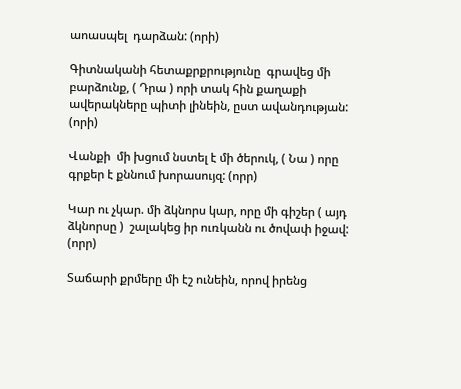աոասպել  դարձան: (որի)

Գիտնականի հետաքրքրությունը  գրավեց մի բարձունք, ( Դրա ) որի տակ հին քաղաքի ավերակները պիտի լինեին, ըստ ավանդության: (որի)

Վանքի  մի խցում նստել է մի ծերուկ, ( Նա ) որը գրքեր է քննում խորասույզ: (որր)

Կար ու չկար. մի ձկնորս կար, որը մի գիշեր ( այդ ձկնորսը )  շալակեց իր ուռկանն ու ծովափ իջավ: (որր)

Տաճարի քրմերը մի էշ ունեին, որով իրենց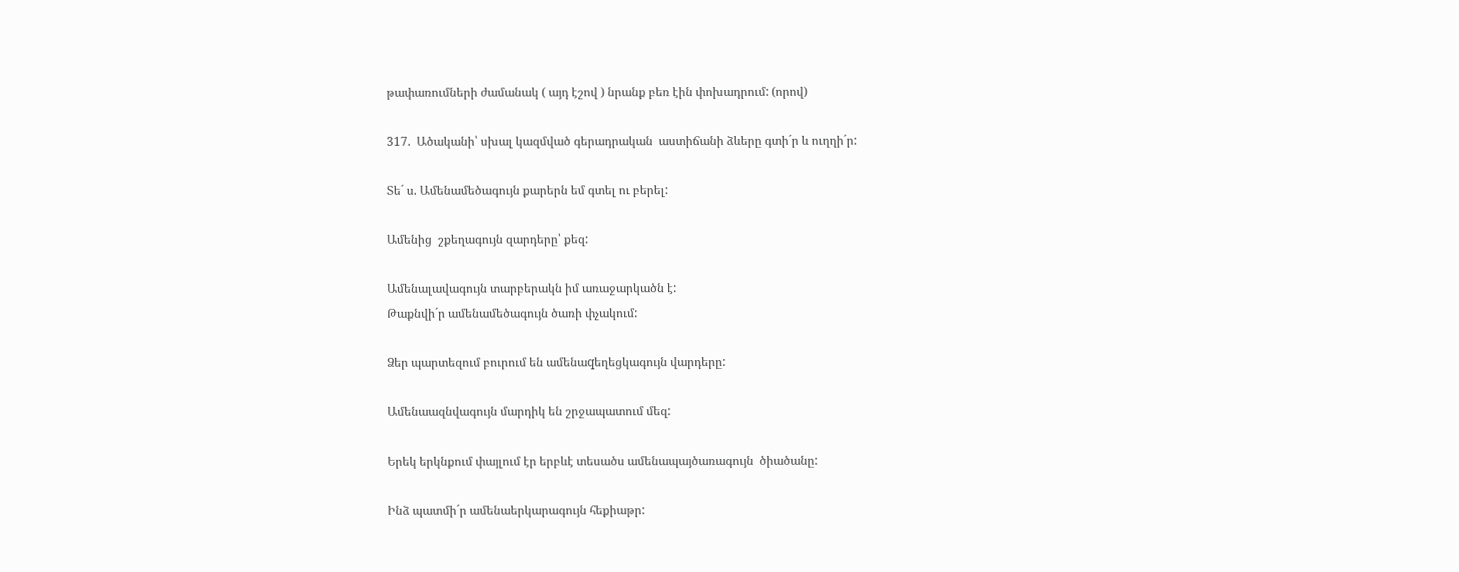թափառումների ժամանակ ( այդ էշով ) նրանք բեռ էին փոխադրում: (որով)

317.  Ածականի՝ սխալ կազմված գերադրական  աստիճանի ձևերը գտի´ր և ուղղի´ր:

Տե´ ս. Ամենամեծագույն քարերն եմ գտել ու բերել:

Ամենից  շքեղագույն զարդերը՝ քեզ:

Ամենալավագույն տարբերակն իմ առաջարկածն է:
Թաքնվի´ր ամենամեծագույն ծառի փչակում:

Ձեր պարտեզում բուրում են ամենաqեղեցկագույն վարդերը:

Ամենաազնվագույն մարդիկ են շրջապատում մեզ:

Երեկ երկնքում փայլում էր երբևէ տեսածս ամենապայծառագույն  ծիածանը:

Ինձ պատմի´ր ամենաերկարագույն հեքիաթր: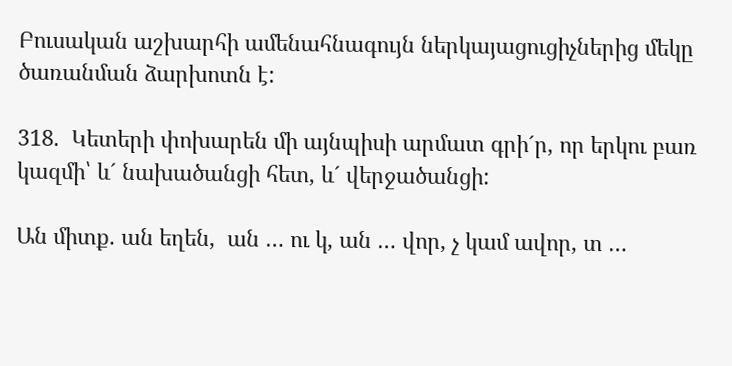Բուսական աշխարհի ամենահնագույն ներկայացուցիչներից մեկը ծառանման ձարխոտն է:

318.  Կետերի փոխարեն մի այնպիսի արմատ գրի´ր, որ երկու բառ կազմի՝ և´ նախածանցի հետ, և´ վերջածանցի:

Ան միտք. ան եղեն,  ան … ու կ, ան … վոր, չ կամ ավոր, տ …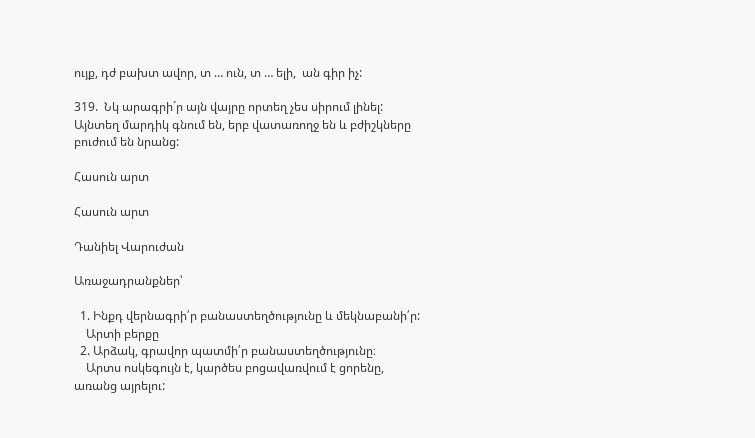ույք, դժ բախտ ավոր, տ … ուն, տ … ելի,  ան գիր իչ:

319.  Նկ արագրի´ր այն վայրը որտեղ չես սիրում լինել:
Այնտեղ մարդիկ գնում են, երբ վատառողջ են և բժիշկները բուժում են նրանց:

Հասուն արտ

Հասուն արտ

Դանիել Վարուժան

Առաջադրանքներ՝

  1. Ինքդ վերնագրի՛ր բանաստեղծությունը և մեկնաբանի՛ր:
    Արտի բերքը
  2. Արձակ, գրավոր պատմի՛ր բանաստեղծությունը։
    Արտս ոսկեգույն է, կարծես բոցավառվում է ցորենը, առանց այրելու: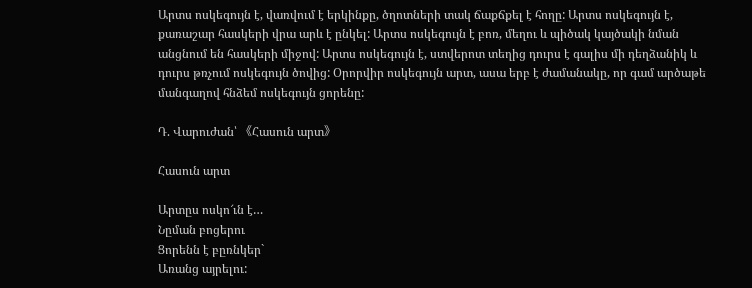Արտս ոսկեգույն է, վառվում է երկինքը, ծղոտների տակ ճաքճքել է հողը: Արտս ոսկեգույն է, քառաշար հասկերի վրա արև է ընկել: Արտս ոսկեգույն է բոռ, մեղու և պիծակ կայծակի նման անցնում են հասկերի միջով: Արտս ոսկեգույն է, ստվերոտ տեղից դուրս է գալիս մի դեղձանիկ և դուրս թռչում ոսկեգույն ծովից: Օրորվիր ոսկեգույն արտ, ասա երբ է ժամանակը, որ գամ արծաթե մանգաղով հնձեմ ոսկեգույն ցորենը:

Դ. Վարուժան՝ 《Հասուն արտ》

Հասուն արտ

Արտըս ոսկո՜ւն է…
Նըման բոցերու
Ցորենն է բըռնկեր`
Առանց այրելու: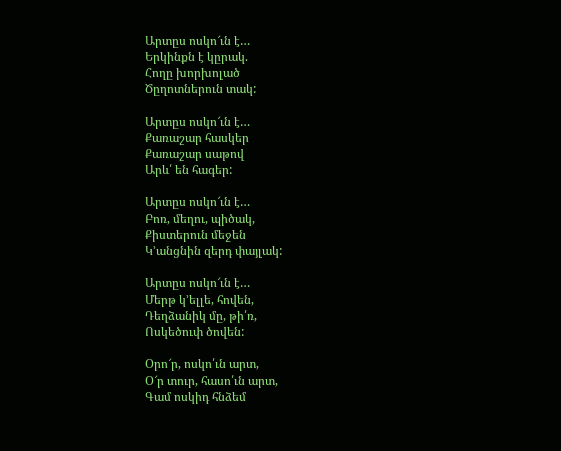Արտըս ոսկո՜ւն է…
Երկինքն է կըրակ.
Հողը խորխոլած
Ծըղոտներուն տակ:

Արտըս ոսկո՜ւն է…
Քառաշար հասկեր
Քառաշար սաթով
Արև՛ են հագեր:

Արտըս ոսկո՜ւն է…
Բոռ, մեղու, պիծակ,
Քիստերուն մեջեն
Կ’անցնին զերդ փայլակ:

Արտըս ոսկո՜ւն է…
Մերթ կ’ելլե, հովեն,
Դեղձանիկ մը, թի՛ռ,
Ոսկեծուփ ծովեն:

Օրո՜ր, ոսկո՛ւն արտ,
Օ՜ր տուր, հասո՛ւն արտ,
Գամ ոսկիդ հնձեմ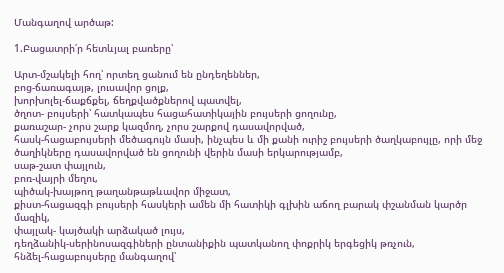Մանգաղով արծաթ:

1.Բացատրի՛ր հետևյալ բառերը՝

Արտ-մշակելի հող՝ որտեղ ցանում են ընդեղեններ,
բոց-ճառագայթ, լուսավոր ցոլք,
խորխոլել-ճաքճքել, ճեղքվածքներով պատվել,
ծղոտ- բույսերի՝ հատկապես հացահատիկային բույսերի ցողունը,
քառաշար- չորս շարք կազմող, չորս շարքով դասավորված,
հասկ-հացաբույսերի մեծագույն մասի, ինչպես և մի քանի ուրիշ բույսերի ծաղկաբույլը, որի մեջ ծաղիկները դասավորված են ցողունի վերին մասի երկարությամբ,
սաթ-շատ փայլուն,
բոռ-վայրի մեղու,
պիծակ-խայթող թաղանթաթևավոր միջատ,
քիստ-հացազգի բույսերի հասկերի ամեն մի հատիկի գլխին աճող բարակ փշանման կարծր մազիկ,
փայլակ- կայծակի արձակած լույս,
դեղձանիկ-սերինոսազգիների ընտանիքին պատկանող փոքրիկ երգեցիկ թռչուն,
հնձել-հացաբույսերը մանգաղով՝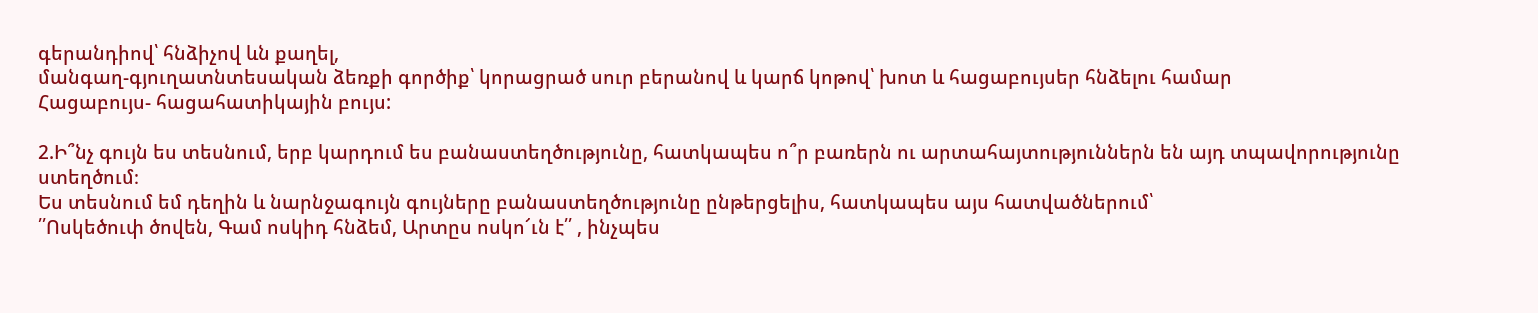գերանդիով՝ հնձիչով ևն քաղել,
մանգաղ-գյուղատնտեսական ձեռքի գործիք՝ կորացրած սուր բերանով և կարճ կոթով՝ խոտ և հացաբույսեր հնձելու համար
Հացաբույս- հացահատիկային բույս:

2.Ի՞նչ գույն ես տեսնում, երբ կարդում ես բանաստեղծությունը, հատկապես ո՞ր բառերն ու արտահայտություններն են այդ տպավորությունը ստեղծում։
Ես տեսնում եմ դեղին և նարնջագույն գույները բանաստեղծությունը ընթերցելիս, հատկապես այս հատվածներում՝
՛՛Ոսկեծուփ ծովեն, Գամ ոսկիդ հնձեմ, Արտըս ոսկո՜ւն է՛՛ , ինչպես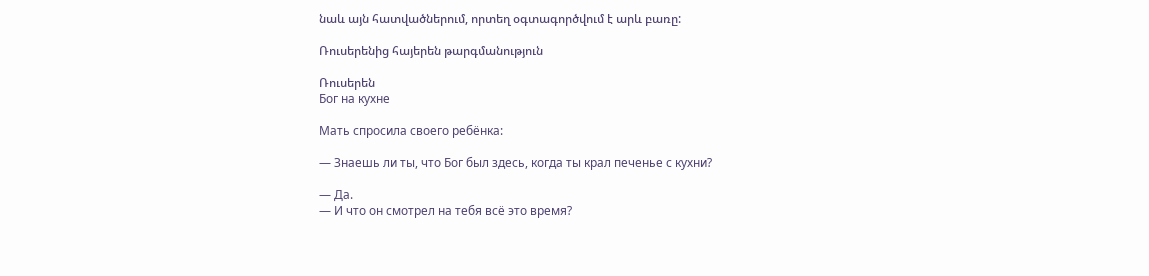նաև այն հատվածներում, որտեղ օգտագործվում է արև բառը:

Ռուսերենից հայերեն թարգմանություն

Ռուսերեն
Бог на кухне

Мать спросила своего ребёнка:

— Знаешь ли ты, что Бог был здесь, когда ты крал печенье с кухни?

— Да.
— И что он смотрел на тебя всё это время?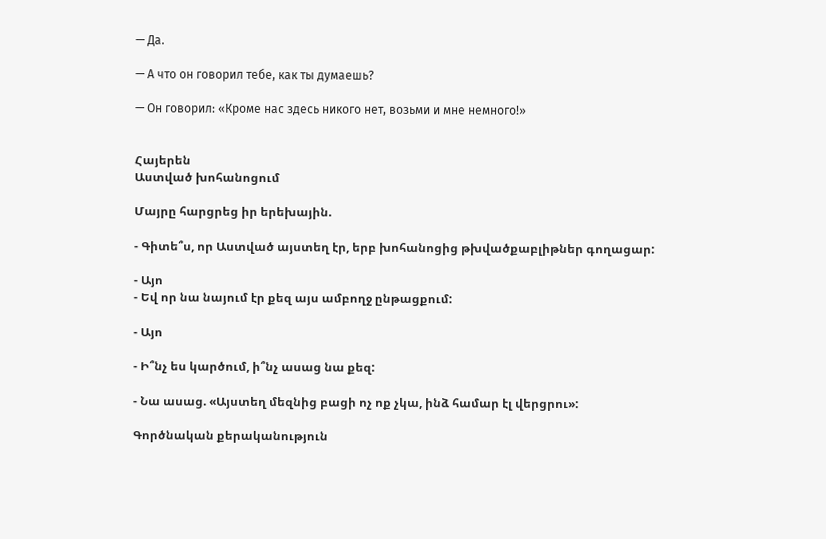— Да.

— А что он говорил тебе, как ты думаешь?

— Он говорил: «Кроме нас здесь никого нет, возьми и мне немного!»


Հայերեն
Աստված խոհանոցում

Մայրը հարցրեց իր երեխային.

- Գիտե՞ս, որ Աստված այստեղ էր, երբ խոհանոցից թխվածքաբլիթներ գողացար:

- Այո
- Եվ որ նա նայում էր քեզ այս ամբողջ ընթացքում:

- Այո

- Ի՞նչ ես կարծում, ի՞նչ ասաց նա քեզ:

- Նա ասաց. «Այստեղ մեզնից բացի ոչ ոք չկա, ինձ համար էլ վերցրու»:

Գործնական քերականություն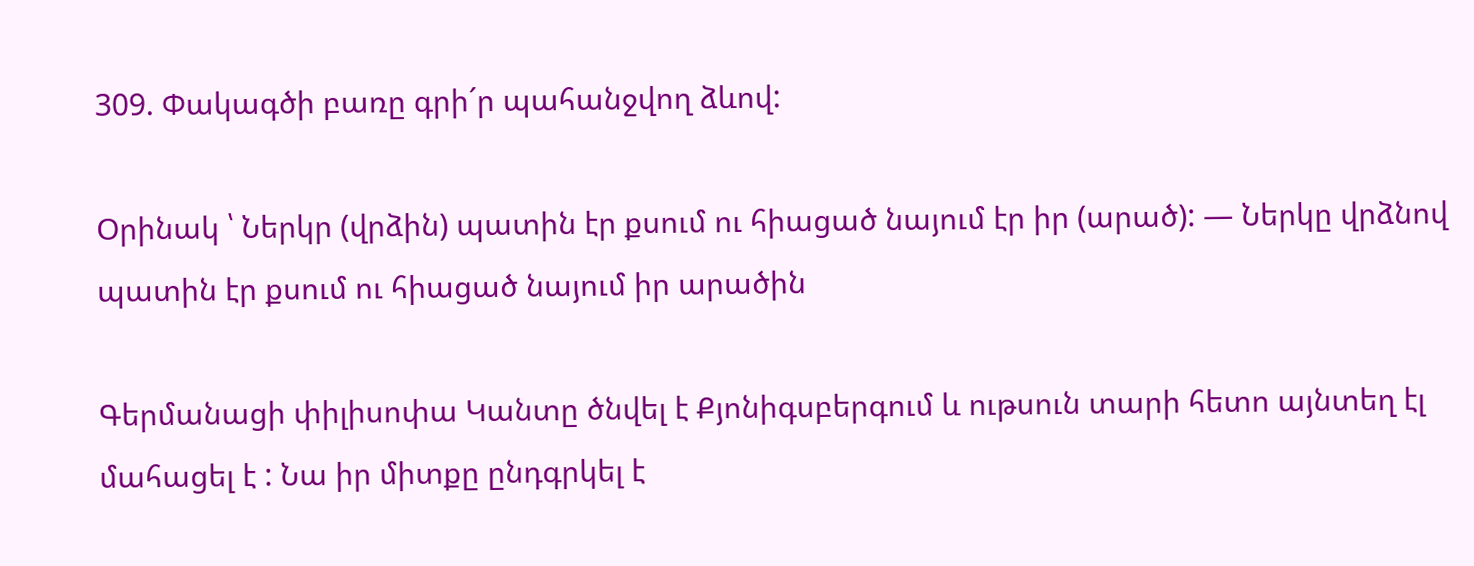309. Փակագծի բառը գրի´ր պահանջվող ձևով:

Օրինակ ՝ Ներկր (վրձին) պատին էր քսում ու հիացած նայում էր իր (արած): — Ներկը վրձնով պատին էր քսում ու հիացած նայում իր արածին

Գերմանացի փիլիսոփա Կանտը ծնվել է Քյոնիգսբերգում և ութսուն տարի հետո այնտեղ էլ  մահացել է : Նա իր միտքը ընդգրկել է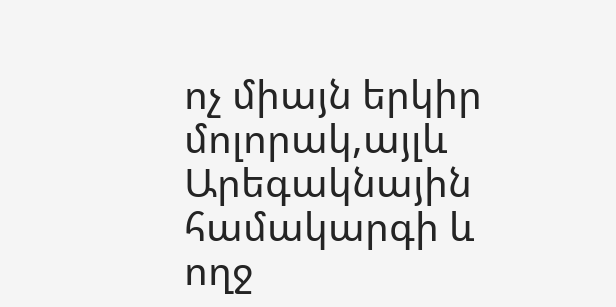ոչ միայն երկիր մոլորակ,այլև Արեգակնային համակարգի և ողջ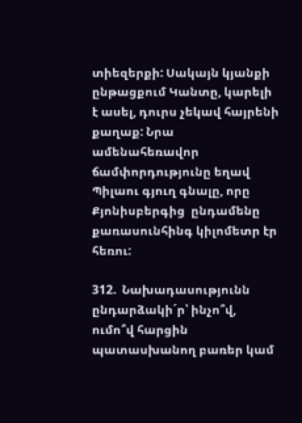տիեզերքի: Սակայն կյանքի ընթացքում Կանտը, կարելի է ասել, դուրս չեկավ հայրենի քաղաք: Նրա ամենահեռավոր ճամփորդությունը եղավ Պիլաու գյուղ գնալը, որը Քյոնիսբերգից  ընդամենը քառասունհինգ կիլոմետր էր հեռու:

312.  Նախադասությունն ընդարձակի´ր՝ ինչո՞վ, ումո՞վ հարցին պատասխանող բառեր կամ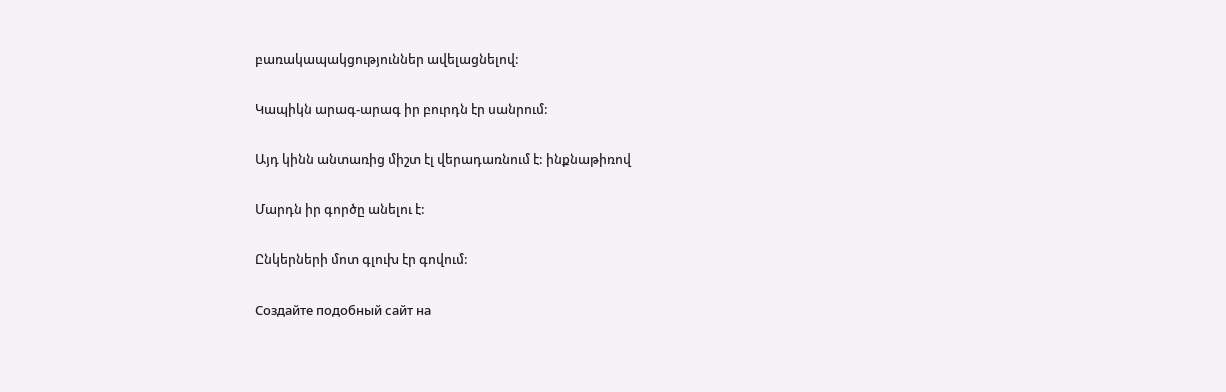բառակապակցություններ ավելացնելով:

Կապիկն արագ-արագ իր բուրդն էր սանրում:

Այդ կինն անտառից միշտ էլ վերադառնում է: ինքնաթիռով

Մարդն իր գործը անելու է:

Ընկերների մոտ գլուխ էր գովում:

Создайте подобный сайт на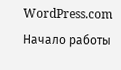WordPress.com
Начало работы